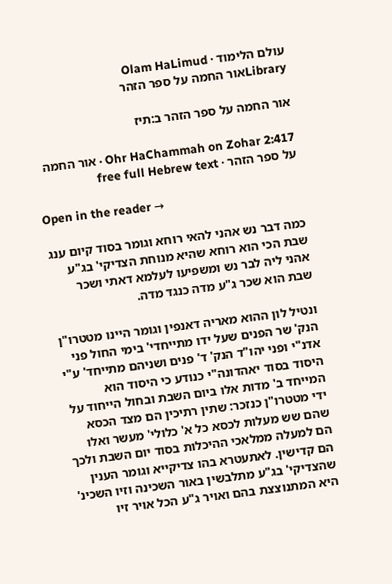עולם הלימוד · Olam HaLimud
Libraryאור החמה על ספר הזהר

אור החמה על ספר הזהר ב:תיז

Ohr HaChammah on Zohar 2:417 · אור החמה על ספר הזהר · free full Hebrew text

Open in the reader →

כמה דבר נש אהני להאי רוחא וגומר בסוד קיום ענג שבת הכי הוא רוחא שהיא מנוחת הצדיקי' בג"ע אהני ליה לבר נש ומשפיעו לעלמא דאתי ושכר שבת הוא שכר ג"ע מדה כנגד מדה.

ונטיל לון ההוא מאריה דאנפין וגומר היינו מטטרו"ן הנק' שר הפנים שעל ידו מתייחדי' בימי החול פני אדנ"י ופני יהו"ד הנק' ד' פנים ושניהם מתייחד' ע"י היסוד בסוד יאהדונה"י כנודע כי היסוד הוא המייחד ב' מדות אלו ביום השבת ובחול הייחוד על ידי מטטרו"ן כנזכר: שתין רתיכין הם מצד הכסא שהם שש מעלות לכסא כל א' כלולי' מעשר ואלו הם למעלה ממלאכי ההיכלות בסוד יום השבת ולכך הם קדישין. לאתעטרא בהו צדיקייא וגומר הענין שהצדיקי' בג"ע מתלבשין באור השכינה וזיו השכינ' היא המתנוצצת בהם ואויר ג"ע הכל אויר זיו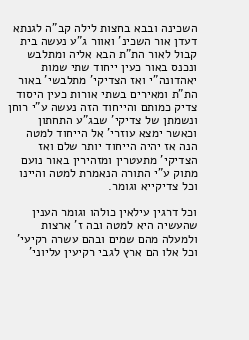השכינה ובבא בחצות לילה קב"ה לגנתא דעדן אור השכינ' ואוור ג"ע נעשה בית קבול לאור הת"ת הבא אליה ומתלבש ונכנס באור כעין ייחוד שתי שמות יאהדונה"י ואז הצדיקי' מתלבשי' באור הת"ת ומאירים בשתי אורות כעין היסוד צדיק כמותם והייחוד הזה נעשה ע"י רוחן ונשמתן של צדיקי' שבג"ע התחתון וכאשר ימצא עוזרי' אל הייחוד למטה הנה אז יהיה הייחוד יותר שלם ואז הצדיקי' מתעטרין ומזהירין באור נועם מתוק ע"י התורה הנאמרת למטה והיינו וכל צדיקייא וגומר.

וכל דרגין עילאין כולהו וגומר הענין שהעשיה היא למטה ובה ז' ארצות ולמעלה מהם שמים ובהם עשרה רקיעי' וכל אלו הם ארץ לגבי רקיעין עליוני'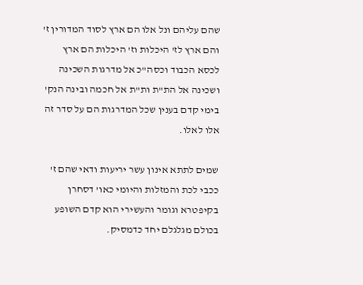שהם עליהם ונל אלו הם ארץ לסוד המדורין ז' והם ארץ לז' היכלות וז' היכלות הם ארץ לכסא הכבוד וכסה"כ אל מדרגות השכינה ושכינה אל הת"ת ות"ת אל חכמה ובינה הנק' בימי קדם בענין שכל המדרגות הם על סדר זה אלו לאלו.

שמים לתתא אינון עשר יריעות ודאי שהם ז' ככבי לכת והמזלות והיומי כאו' דסחרן בקיפטרא וגומר והעשירי הוא קדם השופע בכולם מגלגלם יחד כדמסיק.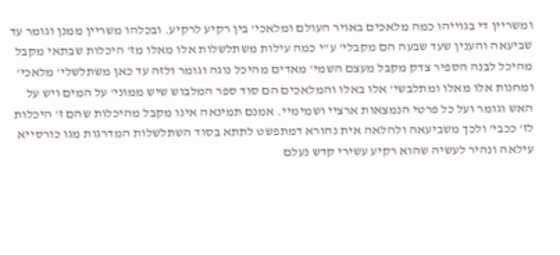ומשריין די בגוייהו כמה מלאכים באויר העולם ומלאכי' בין רקיע לרקיע. ובכלהו משריין ממנן וגומר עד שביעאה והענין שעד שבעה הם מקבלי' ע"י כמה עילות משתלשלות אלו מאלו מז' היכלות שבתאי מקבל מהיכל לבנה הספיר צדק מקבל מעצם השמי' מאדים מהיכל נוגה וגומר ולזה עד כאן משתלשלי' מלאכי' ומחנות אלו מאלו ומתלבשי' אלו באלו והמלאכים הם סוד ספר המלבוש שיש ממוני' על המים ויש על האש וגומר ועל כל פרטי הנמצאות ארציי ושמימיי. אמנם תמינאה אינו מקבל מהיכלות שהם ז' היכלות לז' ככבי' ולכך משביעאה ולהלאה אית נהורא דמתפשט לתתא בסוד השתלשלות המדרגות מגו כורסייא עילאה ונהיר לעשיה שהוא רקיע עשירי קדש נעלם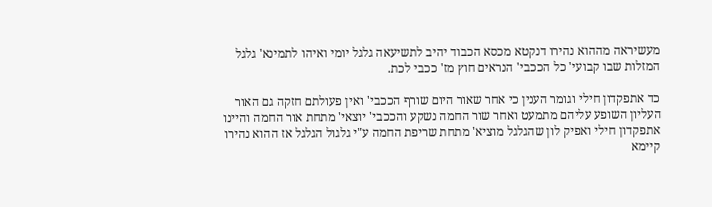מעשיראה מההוא נהירו דנקטא מכסא הכבוד יהיב לתשיעאה גלגל יומי ואיהו לתמינא' גלגל המזלות שבו קבועי' כל הככבי' הנראים חוץ מז' ככבי לכת.

כד אתפקדון חילי וגומר הענין כי אחר שאור היום שורף הככבי' ואין פעולתם חזקה גם האור העליון השופע עליהם מתמעט ואחר שור החמה נשקע והככבי' יוצאי' מתחת אור החמה והיינו אתפקדון חילי ואפיק לון שהגלגל מוציא' מתחת שריפת החמה ע"י גלגול הגלגל אז ההוא נהירו קיימא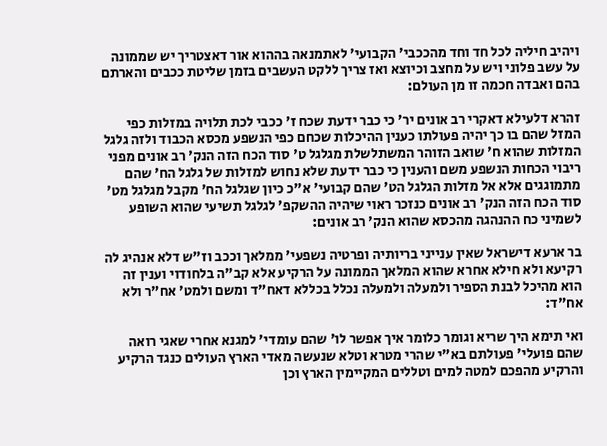ויהיב חיליה לכל חד וחד מהככבי' הקבועי' לאתמנאה בההוא אור דאצטריך יש שממונה על עשב פלוני ויש על מחצב וכיוצא ואז צריך ללקט העשבים בזמן שליטת ככבים והארתם בהם ואבדה חכמה זו מן העולם:

זהרא דלעילא דאקרי רב אונים יר' כי כבר ידעת שכח ז' ככבי לכת תלויה במזלות כפי המזל שהם בו כך יהיה פעולתו כענין ההיכלות שכחם כפי הנשפע מכסא הכבוד ולזה גלגל המזלות שהוא ח' שואב הזוהר המשתלשלת מגלגל ט' סוד הכח הזה הנק' רב אונים מפני ריבוי הכחות הנשפע משם והענין כי כבר ידעת שלא נחוש למזלות של גלגל הח' שהם מתמוגגים אלא אל מזלות הגלגל הט' שהם קבועי' א"כ כיון שגלגל הח' מקבל מגלגל מט' סוד הכח הזה הנק' רב אונים כנזכר ראוי שיהיה ההשקפ' לגלגל תשיעי שהוא השופע לשמיני כח ההנהגה מהכסא שהוא הנק' רב אונים:

בר ארעא דישראל שאין ענייני בריותיה ופרטיה נשפעי' ממלאך וככב וז"ש דלא אנהיג לה רקיעא ולא חילא אחרא שהוא המלאך הממונה על הרקיע אלא קב"ה בלחודוי וענין זה הוא מהיכל לבנת הספיר ולמעלה ולמעלה נכלל בכללא דאח"ד ומשם ולמט' אח"ר ולא אח"ד:

ואי תימא היך שריא וגומר כלומר איך אפשר לו' שהם עומדי' למגנא אחרי שאגי רואה שהם פועלי' פעולתם בא"י שהרי מטרא וטלא שנעשה מאדי הארץ העולים כנגד הרקיע והרקיע מהפכם למטה למים וטללים המקיימין הארץ וכן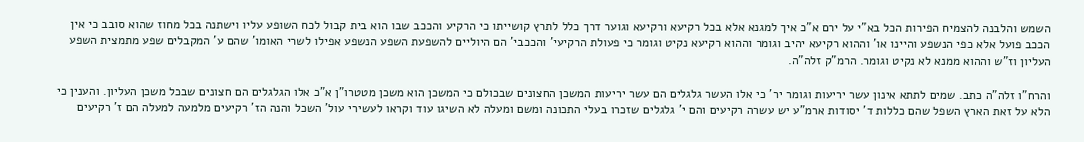השמש והלבנה להצמיח הפירות הכל בא"י על ירם א"כ איך למגנא אלא בכל רקיעא ורקיעא וגוער דרך כלל לתרץ קושייתו כי הרקיע והככב שבו הוא בית קבול לכח השופע עליו וישתנה בכל מחוז שהוא סובב כי אין הככב פועל אלא כפי הנשפע והיינו או' וההוא רקיעא יהיב וגומר וההוא רקיעא נקיט וגומר כי פעולת הרקיעי' והככבי' הם היוליים להשפעת השפע הנשפע אפילו לשרי האומו' שהם ע' המקבלים שפע מתמצית השפע העליון וז"ש וההוא ממנא לא נקיט וגומר. הרמ"ק זלה"ה.

והרח"ו זלה"ה כתב. שמים לתתא אינון עשר יריעות וגומר יר' כי אלו העשר גלגלים הם עשר יריעות המשכן החצונים שבכולם כי המשכן הוא משכן מטטרו"ן א"כ אלו הגלגלים הם חצונים שבכל משכן העליון. והענין כי הלא על זאת הארץ השפל שהם כללות ד' יסודות ארמ"ע יש עשרה רקיעים והם י' גלגלים שזכרו בעלי התכונה ומשם ומעלה לא השיגו עוד וקראו לעשירי עול' השכל והנה הז' רקיעים מלמעה למעלה הם ז' רקיעים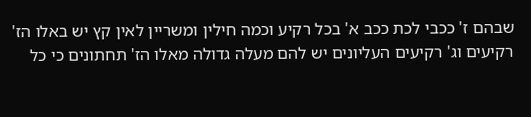שבהם ז' ככבי לכת ככב א' בכל רקיע וכמה חילין ומשריין לאין קץ יש באלו הז' רקיעים וג' רקיעים העליונים יש להם מעלה גדולה מאלו הז' תחתונים כי כל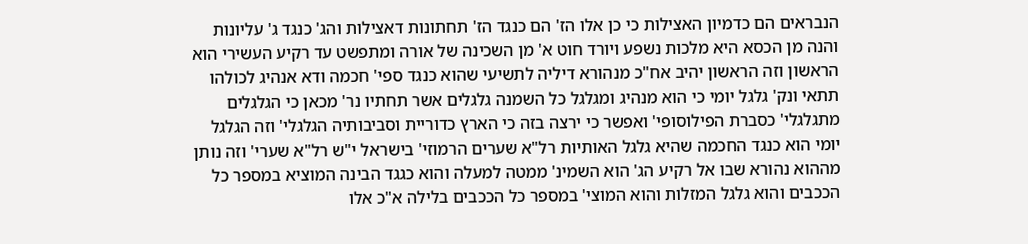הנבראים הם כדמיון האצילות כי כן אלו הז' הם כנגד הז' תחתונות דאצילות והג' כנגד ג' עליונות והנה מן הכסא היא מלכות נשפע ויורד חוט א' מן השכינה של אורה ומתפשט עד רקיע העשירי הוא הראשון וזה הראשון יהיב אח"כ מנהורא דיליה לתשיעי שהוא כנגד ספי' חכמה ודא אנהיג לכולהו תתאי ונק' גלגל יומי כי הוא מנהיג ומגלגל כל השמנה גלגלים אשר תחתיו נר' מכאן כי הגלגלים מתגלגלי' כסברת הפילוסופי' ואפשר כי ירצה בזה כי הארץ כדוריית וסביבותיה הגלגלי' וזה הגלגל יומי הוא כנגד החכמה שהיא גלגל האותיות רל"א שערים הרמוזי' בישראל י"ש רל"א שערי' וזה נותן מההוא נהורא שבו אל רקיע הג' הוא השמינ' ממטה למעלה והוא כגגד הבינה המוציא במספר כל הככבים והוא גלגל המזלות והוא המוצי' במספר כל הככבים בלילה א"כ אלו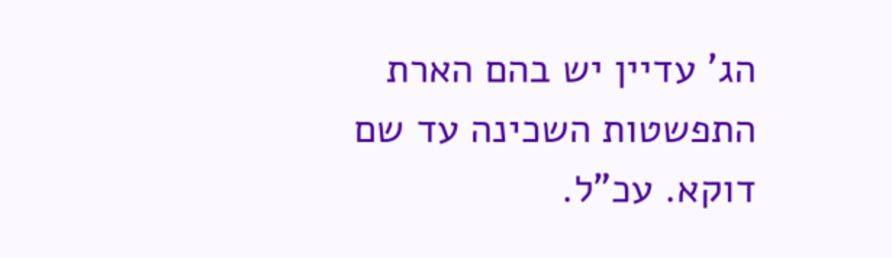הג' עדיין יש בהם הארת התפשטות השכינה עד שם דוקא. עכ"ל.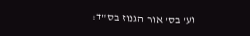וע' בס' אור הגנוז בס"ד: